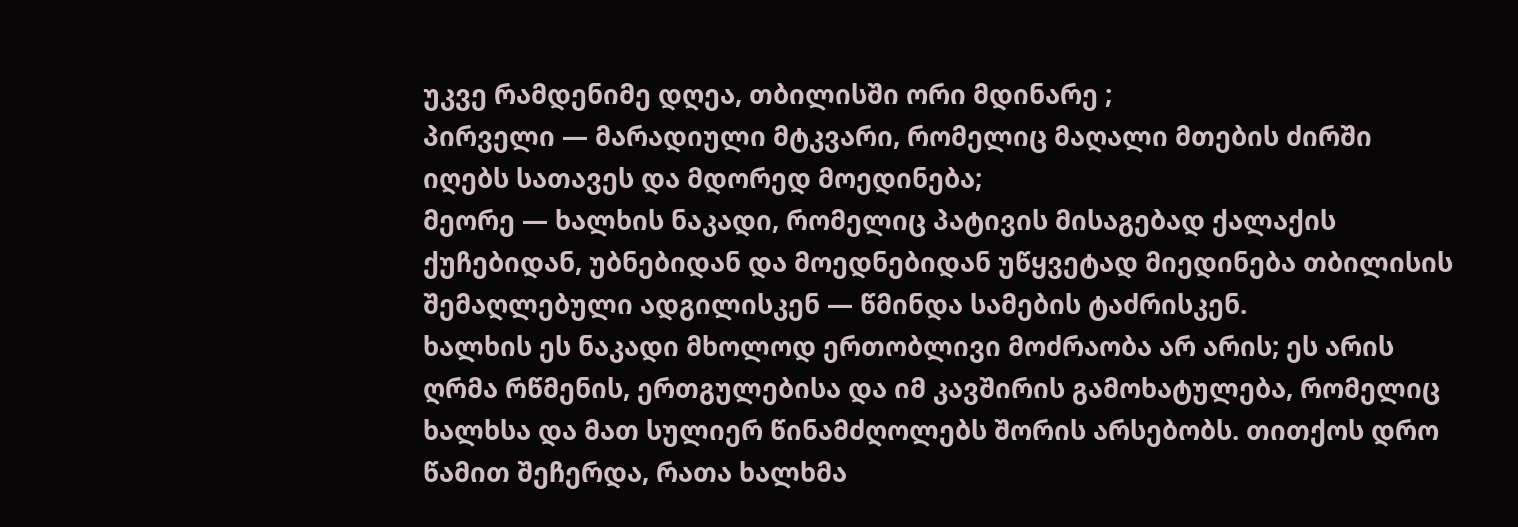უკვე რამდენიმე დღეა, თბილისში ორი მდინარე ;
პირველი — მარადიული მტკვარი, რომელიც მაღალი მთების ძირში იღებს სათავეს და მდორედ მოედინება;
მეორე — ხალხის ნაკადი, რომელიც პატივის მისაგებად ქალაქის ქუჩებიდან, უბნებიდან და მოედნებიდან უწყვეტად მიედინება თბილისის შემაღლებული ადგილისკენ — წმინდა სამების ტაძრისკენ.
ხალხის ეს ნაკადი მხოლოდ ერთობლივი მოძრაობა არ არის; ეს არის ღრმა რწმენის, ერთგულებისა და იმ კავშირის გამოხატულება, რომელიც ხალხსა და მათ სულიერ წინამძღოლებს შორის არსებობს. თითქოს დრო წამით შეჩერდა, რათა ხალხმა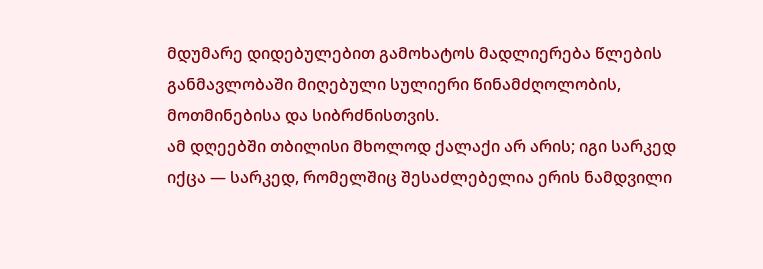მდუმარე დიდებულებით გამოხატოს მადლიერება წლების განმავლობაში მიღებული სულიერი წინამძღოლობის, მოთმინებისა და სიბრძნისთვის.
ამ დღეებში თბილისი მხოლოდ ქალაქი არ არის; იგი სარკედ იქცა — სარკედ, რომელშიც შესაძლებელია ერის ნამდვილი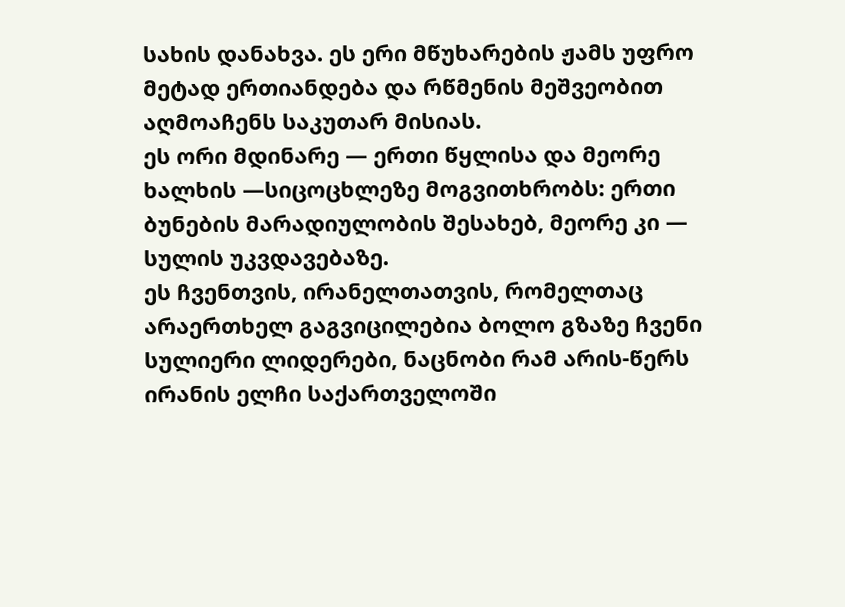სახის დანახვა. ეს ერი მწუხარების ჟამს უფრო მეტად ერთიანდება და რწმენის მეშვეობით აღმოაჩენს საკუთარ მისიას.
ეს ორი მდინარე — ერთი წყლისა და მეორე ხალხის —სიცოცხლეზე მოგვითხრობს: ერთი ბუნების მარადიულობის შესახებ, მეორე კი — სულის უკვდავებაზე.
ეს ჩვენთვის, ირანელთათვის, რომელთაც არაერთხელ გაგვიცილებია ბოლო გზაზე ჩვენი სულიერი ლიდერები, ნაცნობი რამ არის-წერს ირანის ელჩი საქართველოში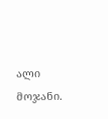ალი მოჯანი.